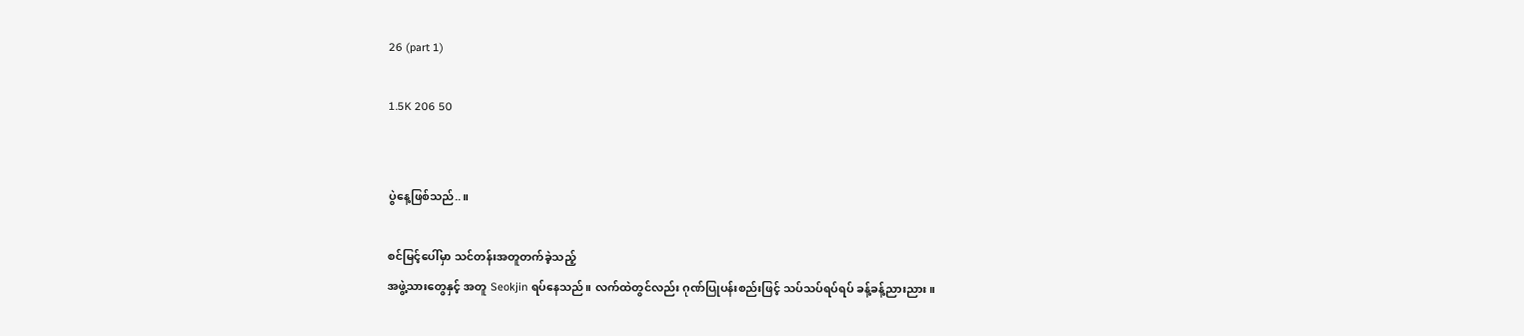26 (part 1)

1.5K 206 50


ပွဲနေ့ဖြစ်သည်..။

စင်မြင့်ပေါ်မှာ သင်တန်းအတူတက်ခဲ့သည့်
အဖွဲ့သားတွေနှင့် အတူ Seokjin ရပ်နေသည်။ လက်ထဲတွင်လည်း ဂုဏ်ပြုပန်းစည်းဖြင့် သပ်သပ်ရပ်ရပ် ခန့်ခန့်ညားညား။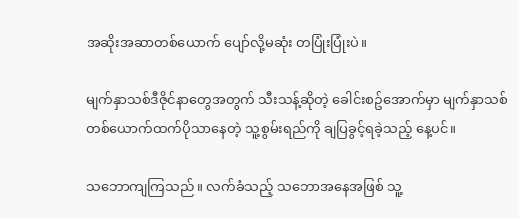အဆိုးအဆာတစ်ယောက် ပျော်လို့မဆုံး တပြုံးပြုံးပဲ။

မျက်နှာသစ်ဒီဇိုင်နာတွေအတွက် သီးသန့်ဆိုတဲ့ ခေါင်းစဥ်အောက်မှာ မျက်နှာသစ် တစ်ယောက်ထက်ပိုသာနေတဲ့ သူ့စွမ်းရည်ကို ချပြခွင့်ရခဲ့သည့် နေ့ပင်။

သဘောကျကြသည်။ လက်ခံသည့် သဘောအနေအဖြစ် သူ့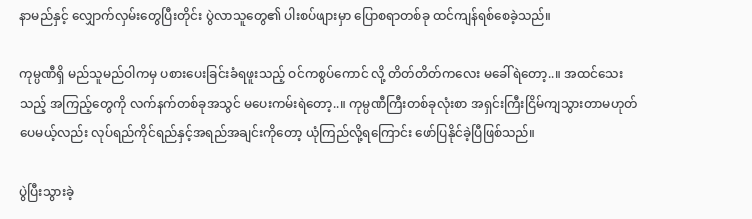နာမည်နှင့် လျှောက်လှမ်းတွေပြီးတိုင်း ပွဲလာသူတွေ၏ ပါးစပ်ဖျားမှာ ပြောစရာတစ်ခု ထင်ကျန်ရစ်စေခဲ့သည်။

ကုမ္ပဏီရှိ မည်သူမည်ဝါကမှ ပစားပေးခြင်းခံရဖူးသည့် ဝင်ကစွပ်ကောင် လို့ တိတ်တိတ်ကလေး မခေါ်ရဲတော့..။ အထင်သေးသည့် အကြည့်တွေကို လက်နက်တစ်ခုအသွင် မပေးကမ်းရဲတော့..။ ကုမ္ပဏီကြီးတစ်ခုလုံးစာ အရှင်းကြီးငြိမ်ကျသွားတာမဟုတ်ပေမယ့်လည်း လုပ်ရည်ကိုင်ရည်နှင့်အရည်အချင်းကိုတော့ ယုံကြည်လို့ရကြောင်း ဖော်ပြနိုင်ခဲ့ပြီဖြစ်သည်။

ပွဲပြီးသွားခဲ့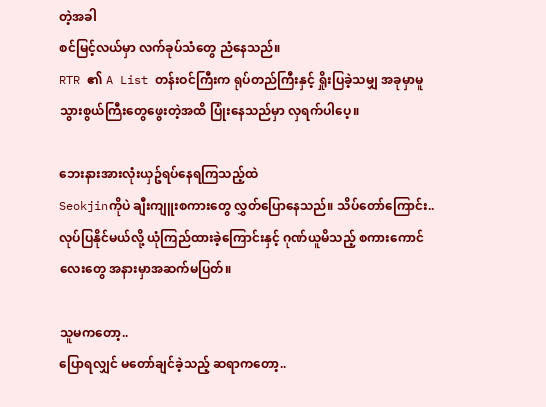တဲ့အခါ
စင်မြင့်လယ်မှာ လက်ခုပ်သံတွေ ညံနေသည်။
RTR ၏ A List တန်းဝင်ကြီးက ရုပ်တည်ကြီးနှင့် ရှိုးပြခဲ့သမျှ အခုမှာမူ သွားစွယ်ကြီးတွေဖွေးတဲ့အထိ ပြုံးနေသည်မှာ လှရက်ပါပေ့။

ဘေးနားအားလုံးယှဥ်ရပ်နေရကြသည့်ထဲ
Seokjinကိုပဲ ချီးကျူးစကားတွေ လွှတ်ပြောနေသည်။ သိပ်တော်ကြောင်း.. လုပ်ပြနိုင်မယ်လို့ ယုံကြည်ထားခဲ့ကြောင်းနှင့် ဂုဏ်ယူမိသည့် စကားကောင်လေးတွေ အနားမှာအဆက်မပြတ်။

သူမကတော့..
ပြောရလျှင် မတော်ချင်ခဲ့သည့် ဆရာကတော့..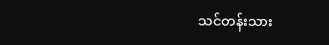သင်တန်းသား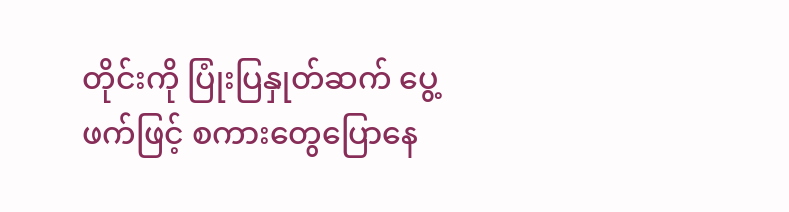တိုင်းကို ပြုံးပြနှုတ်ဆက် ပွေ့ဖက်ဖြင့် စကားတွေပြောနေ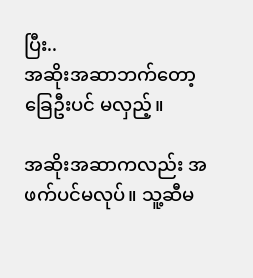ပြီး..
အဆိုးအဆာဘက်တော့ ခြေဦးပင် မလှည့်။

အဆိုးအဆာကလည်း အဖက်ပင်မလုပ်။ သူ့ဆီမ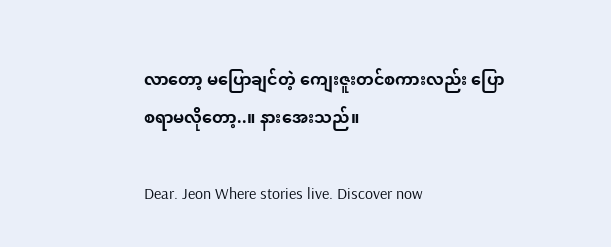လာတော့ မပြောချင်တဲ့ ကျေးဇူးတင်စကားလည်း ပြောစရာမလိုတော့..။ နားအေးသည်။

Dear. Jeon Where stories live. Discover now